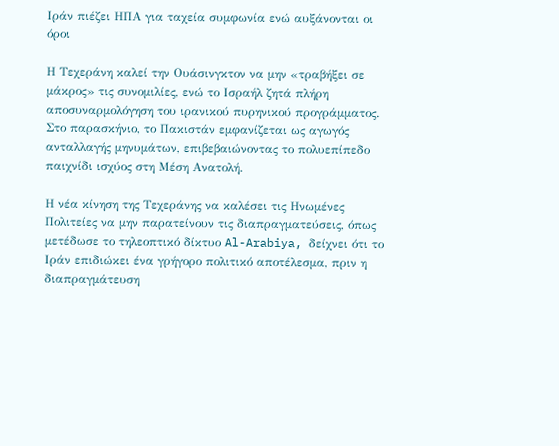Ιράν πιέζει ΗΠΑ για ταχεία συμφωνία ενώ αυξάνονται οι όροι

Η Τεχεράνη καλεί την Ουάσινγκτον να μην «τραβήξει σε μάκρος» τις συνομιλίες, ενώ το Ισραήλ ζητά πλήρη αποσυναρμολόγηση του ιρανικού πυρηνικού προγράμματος. Στο παρασκήνιο, το Πακιστάν εμφανίζεται ως αγωγός ανταλλαγής μηνυμάτων, επιβεβαιώνοντας το πολυεπίπεδο παιχνίδι ισχύος στη Μέση Ανατολή.

Η νέα κίνηση της Τεχεράνης να καλέσει τις Ηνωμένες Πολιτείες να μην παρατείνουν τις διαπραγματεύσεις, όπως μετέδωσε το τηλεοπτικό δίκτυο Al-Arabiya, δείχνει ότι το Ιράν επιδιώκει ένα γρήγορο πολιτικό αποτέλεσμα, πριν η διαπραγμάτευση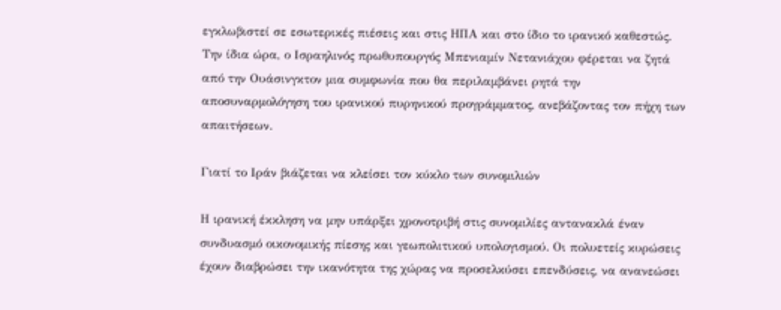εγκλωβιστεί σε εσωτερικές πιέσεις και στις ΗΠΑ και στο ίδιο το ιρανικό καθεστώς. Την ίδια ώρα, ο Ισραηλινός πρωθυπουργός Μπενιαμίν Νετανιάχου φέρεται να ζητά από την Ουάσινγκτον μια συμφωνία που θα περιλαμβάνει ρητά την αποσυναρμολόγηση του ιρανικού πυρηνικού προγράμματος, ανεβάζοντας τον πήχη των απαιτήσεων.

Γιατί το Ιράν βιάζεται να κλείσει τον κύκλο των συνομιλιών

Η ιρανική έκκληση να μην υπάρξει χρονοτριβή στις συνομιλίες αντανακλά έναν συνδυασμό οικονομικής πίεσης και γεωπολιτικού υπολογισμού. Οι πολυετείς κυρώσεις έχουν διαβρώσει την ικανότητα της χώρας να προσελκύσει επενδύσεις, να ανανεώσει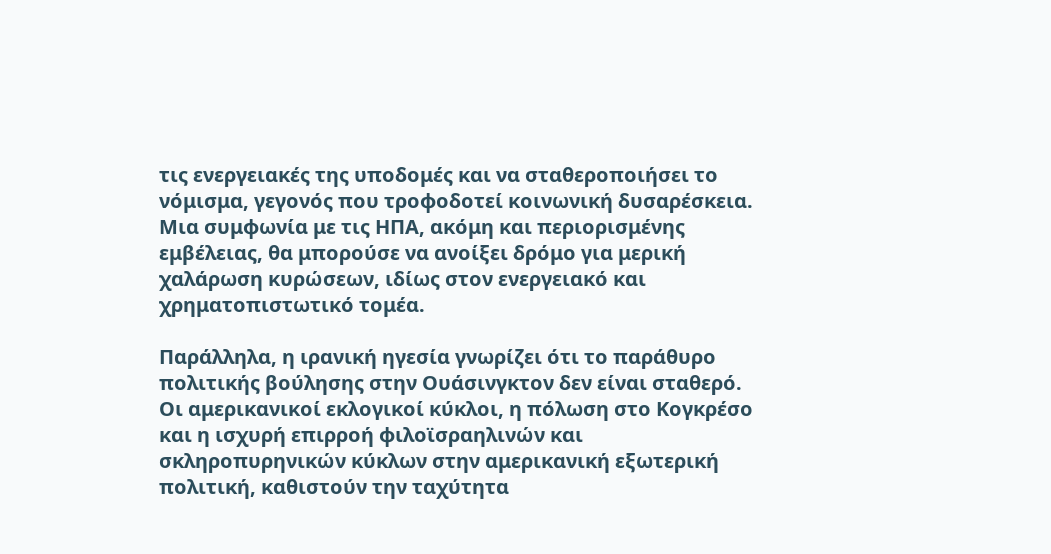τις ενεργειακές της υποδομές και να σταθεροποιήσει το νόμισμα, γεγονός που τροφοδοτεί κοινωνική δυσαρέσκεια. Μια συμφωνία με τις ΗΠΑ, ακόμη και περιορισμένης εμβέλειας, θα μπορούσε να ανοίξει δρόμο για μερική χαλάρωση κυρώσεων, ιδίως στον ενεργειακό και χρηματοπιστωτικό τομέα.

Παράλληλα, η ιρανική ηγεσία γνωρίζει ότι το παράθυρο πολιτικής βούλησης στην Ουάσινγκτον δεν είναι σταθερό. Οι αμερικανικοί εκλογικοί κύκλοι, η πόλωση στο Κογκρέσο και η ισχυρή επιρροή φιλοϊσραηλινών και σκληροπυρηνικών κύκλων στην αμερικανική εξωτερική πολιτική, καθιστούν την ταχύτητα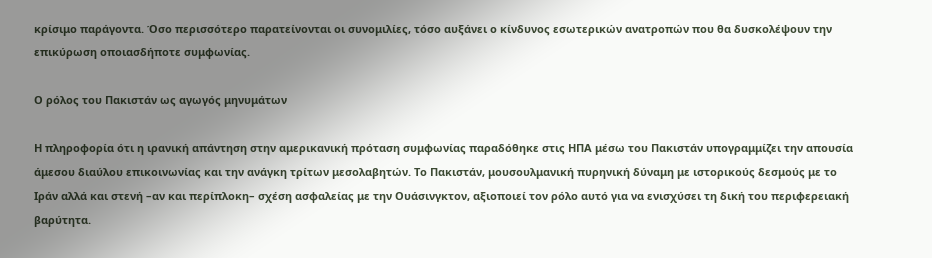κρίσιμο παράγοντα. Όσο περισσότερο παρατείνονται οι συνομιλίες, τόσο αυξάνει ο κίνδυνος εσωτερικών ανατροπών που θα δυσκολέψουν την επικύρωση οποιασδήποτε συμφωνίας.

Ο ρόλος του Πακιστάν ως αγωγός μηνυμάτων

Η πληροφορία ότι η ιρανική απάντηση στην αμερικανική πρόταση συμφωνίας παραδόθηκε στις ΗΠΑ μέσω του Πακιστάν υπογραμμίζει την απουσία άμεσου διαύλου επικοινωνίας και την ανάγκη τρίτων μεσολαβητών. Το Πακιστάν, μουσουλμανική πυρηνική δύναμη με ιστορικούς δεσμούς με το Ιράν αλλά και στενή –αν και περίπλοκη– σχέση ασφαλείας με την Ουάσινγκτον, αξιοποιεί τον ρόλο αυτό για να ενισχύσει τη δική του περιφερειακή βαρύτητα.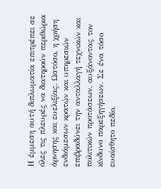Η έμμεση αυτή διπλωματία επιτρέπει σε όλες τις πλευρές να διατηρούν περιθώρια άρνησης και ευελιξίας. Ωστόσο, η χρήση ενδιάμεσων κρατών και υπηρεσιών επιβραδύνει την ανταλλαγή τεχνικών και πολιτικών προτάσεων, αυξάνοντας τον κίνδυνο παρεξηγήσεων. Σε ένα τόσο ευαίσθητο πεδίο,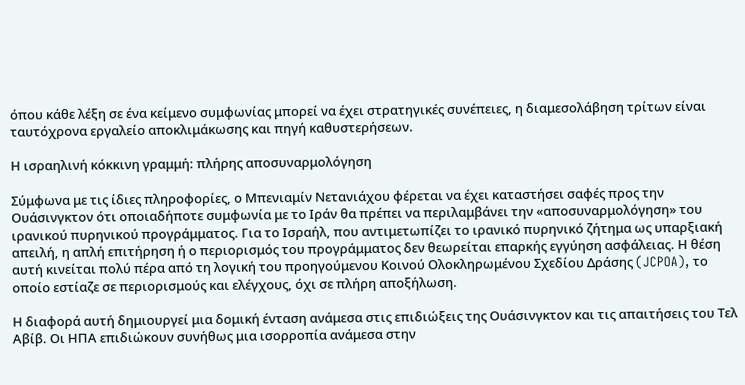όπου κάθε λέξη σε ένα κείμενο συμφωνίας μπορεί να έχει στρατηγικές συνέπειες, η διαμεσολάβηση τρίτων είναι ταυτόχρονα εργαλείο αποκλιμάκωσης και πηγή καθυστερήσεων.

Η ισραηλινή κόκκινη γραμμή: πλήρης αποσυναρμολόγηση

Σύμφωνα με τις ίδιες πληροφορίες, ο Μπενιαμίν Νετανιάχου φέρεται να έχει καταστήσει σαφές προς την Ουάσινγκτον ότι οποιαδήποτε συμφωνία με το Ιράν θα πρέπει να περιλαμβάνει την «αποσυναρμολόγηση» του ιρανικού πυρηνικού προγράμματος. Για το Ισραήλ, που αντιμετωπίζει το ιρανικό πυρηνικό ζήτημα ως υπαρξιακή απειλή, η απλή επιτήρηση ή ο περιορισμός του προγράμματος δεν θεωρείται επαρκής εγγύηση ασφάλειας. Η θέση αυτή κινείται πολύ πέρα από τη λογική του προηγούμενου Κοινού Ολοκληρωμένου Σχεδίου Δράσης (JCPOA), το οποίο εστίαζε σε περιορισμούς και ελέγχους, όχι σε πλήρη αποξήλωση.

Η διαφορά αυτή δημιουργεί μια δομική ένταση ανάμεσα στις επιδιώξεις της Ουάσινγκτον και τις απαιτήσεις του Τελ Αβίβ. Οι ΗΠΑ επιδιώκουν συνήθως μια ισορροπία ανάμεσα στην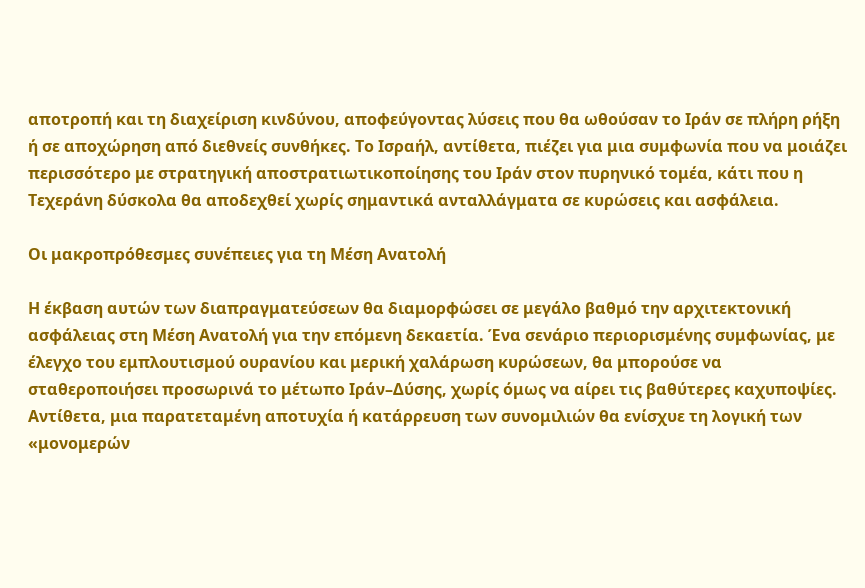αποτροπή και τη διαχείριση κινδύνου, αποφεύγοντας λύσεις που θα ωθούσαν το Ιράν σε πλήρη ρήξη ή σε αποχώρηση από διεθνείς συνθήκες. Το Ισραήλ, αντίθετα, πιέζει για μια συμφωνία που να μοιάζει περισσότερο με στρατηγική αποστρατιωτικοποίησης του Ιράν στον πυρηνικό τομέα, κάτι που η Τεχεράνη δύσκολα θα αποδεχθεί χωρίς σημαντικά ανταλλάγματα σε κυρώσεις και ασφάλεια.

Οι μακροπρόθεσμες συνέπειες για τη Μέση Ανατολή

Η έκβαση αυτών των διαπραγματεύσεων θα διαμορφώσει σε μεγάλο βαθμό την αρχιτεκτονική ασφάλειας στη Μέση Ανατολή για την επόμενη δεκαετία. Ένα σενάριο περιορισμένης συμφωνίας, με έλεγχο του εμπλουτισμού ουρανίου και μερική χαλάρωση κυρώσεων, θα μπορούσε να σταθεροποιήσει προσωρινά το μέτωπο Ιράν–Δύσης, χωρίς όμως να αίρει τις βαθύτερες καχυποψίες. Αντίθετα, μια παρατεταμένη αποτυχία ή κατάρρευση των συνομιλιών θα ενίσχυε τη λογική των «μονομερών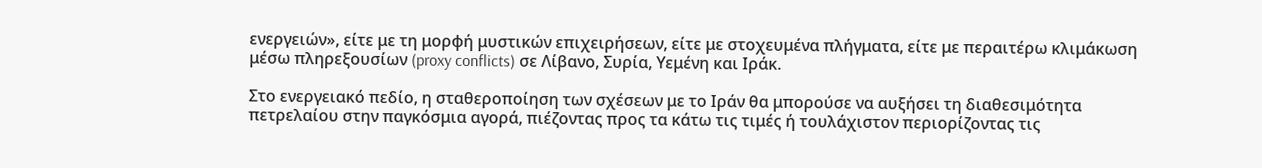ενεργειών», είτε με τη μορφή μυστικών επιχειρήσεων, είτε με στοχευμένα πλήγματα, είτε με περαιτέρω κλιμάκωση μέσω πληρεξουσίων (proxy conflicts) σε Λίβανο, Συρία, Υεμένη και Ιράκ.

Στο ενεργειακό πεδίο, η σταθεροποίηση των σχέσεων με το Ιράν θα μπορούσε να αυξήσει τη διαθεσιμότητα πετρελαίου στην παγκόσμια αγορά, πιέζοντας προς τα κάτω τις τιμές ή τουλάχιστον περιορίζοντας τις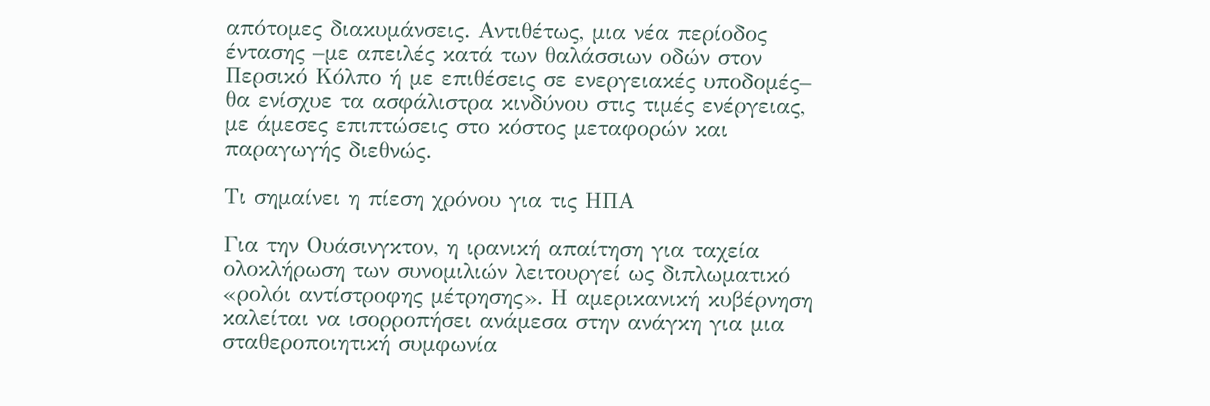απότομες διακυμάνσεις. Αντιθέτως, μια νέα περίοδος έντασης –με απειλές κατά των θαλάσσιων οδών στον Περσικό Κόλπο ή με επιθέσεις σε ενεργειακές υποδομές– θα ενίσχυε τα ασφάλιστρα κινδύνου στις τιμές ενέργειας, με άμεσες επιπτώσεις στο κόστος μεταφορών και παραγωγής διεθνώς.

Τι σημαίνει η πίεση χρόνου για τις ΗΠΑ

Για την Ουάσινγκτον, η ιρανική απαίτηση για ταχεία ολοκλήρωση των συνομιλιών λειτουργεί ως διπλωματικό «ρολόι αντίστροφης μέτρησης». Η αμερικανική κυβέρνηση καλείται να ισορροπήσει ανάμεσα στην ανάγκη για μια σταθεροποιητική συμφωνία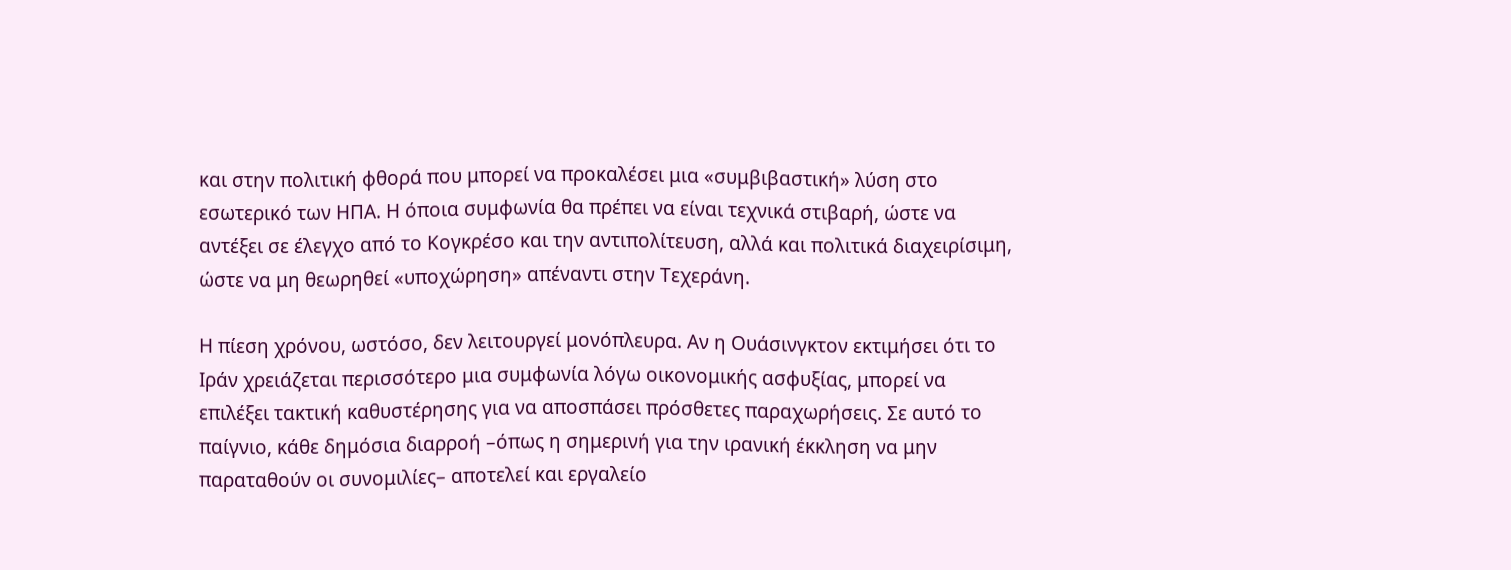και στην πολιτική φθορά που μπορεί να προκαλέσει μια «συμβιβαστική» λύση στο εσωτερικό των ΗΠΑ. Η όποια συμφωνία θα πρέπει να είναι τεχνικά στιβαρή, ώστε να αντέξει σε έλεγχο από το Κογκρέσο και την αντιπολίτευση, αλλά και πολιτικά διαχειρίσιμη, ώστε να μη θεωρηθεί «υποχώρηση» απέναντι στην Τεχεράνη.

Η πίεση χρόνου, ωστόσο, δεν λειτουργεί μονόπλευρα. Αν η Ουάσινγκτον εκτιμήσει ότι το Ιράν χρειάζεται περισσότερο μια συμφωνία λόγω οικονομικής ασφυξίας, μπορεί να επιλέξει τακτική καθυστέρησης για να αποσπάσει πρόσθετες παραχωρήσεις. Σε αυτό το παίγνιο, κάθε δημόσια διαρροή –όπως η σημερινή για την ιρανική έκκληση να μην παραταθούν οι συνομιλίες– αποτελεί και εργαλείο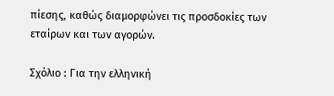πίεσης, καθώς διαμορφώνει τις προσδοκίες των εταίρων και των αγορών.

Σχόλιο : Για την ελληνική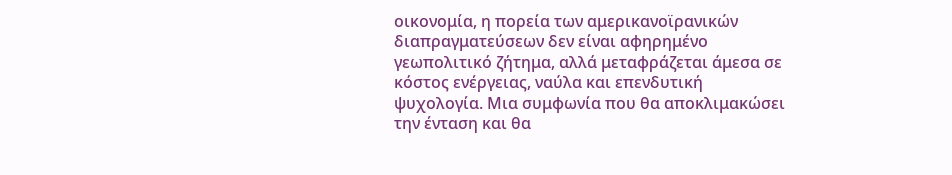οικονομία, η πορεία των αμερικανοϊρανικών διαπραγματεύσεων δεν είναι αφηρημένο γεωπολιτικό ζήτημα, αλλά μεταφράζεται άμεσα σε κόστος ενέργειας, ναύλα και επενδυτική ψυχολογία. Μια συμφωνία που θα αποκλιμακώσει την ένταση και θα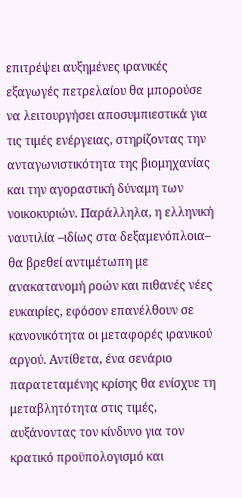επιτρέψει αυξημένες ιρανικές εξαγωγές πετρελαίου θα μπορούσε να λειτουργήσει αποσυμπιεστικά για τις τιμές ενέργειας, στηρίζοντας την ανταγωνιστικότητα της βιομηχανίας και την αγοραστική δύναμη των νοικοκυριών. Παράλληλα, η ελληνική ναυτιλία –ιδίως στα δεξαμενόπλοια– θα βρεθεί αντιμέτωπη με ανακατανομή ροών και πιθανές νέες ευκαιρίες, εφόσον επανέλθουν σε κανονικότητα οι μεταφορές ιρανικού αργού. Αντίθετα, ένα σενάριο παρατεταμένης κρίσης θα ενίσχυε τη μεταβλητότητα στις τιμές, αυξάνοντας τον κίνδυνο για τον κρατικό προϋπολογισμό και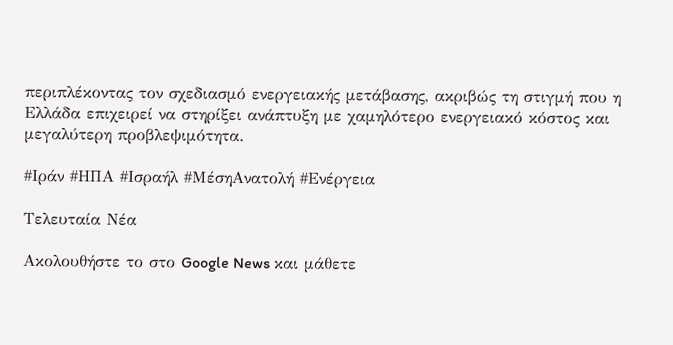περιπλέκοντας τον σχεδιασμό ενεργειακής μετάβασης, ακριβώς τη στιγμή που η Ελλάδα επιχειρεί να στηρίξει ανάπτυξη με χαμηλότερο ενεργειακό κόστος και μεγαλύτερη προβλεψιμότητα.

#Ιράν #ΗΠΑ #Ισραήλ #ΜέσηΑνατολή #Ενέργεια

Τελευταία Νέα

Ακολουθήστε το στο Google News και μάθετε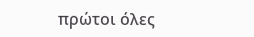πρώτοι όλες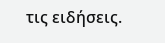τις ειδήσεις.